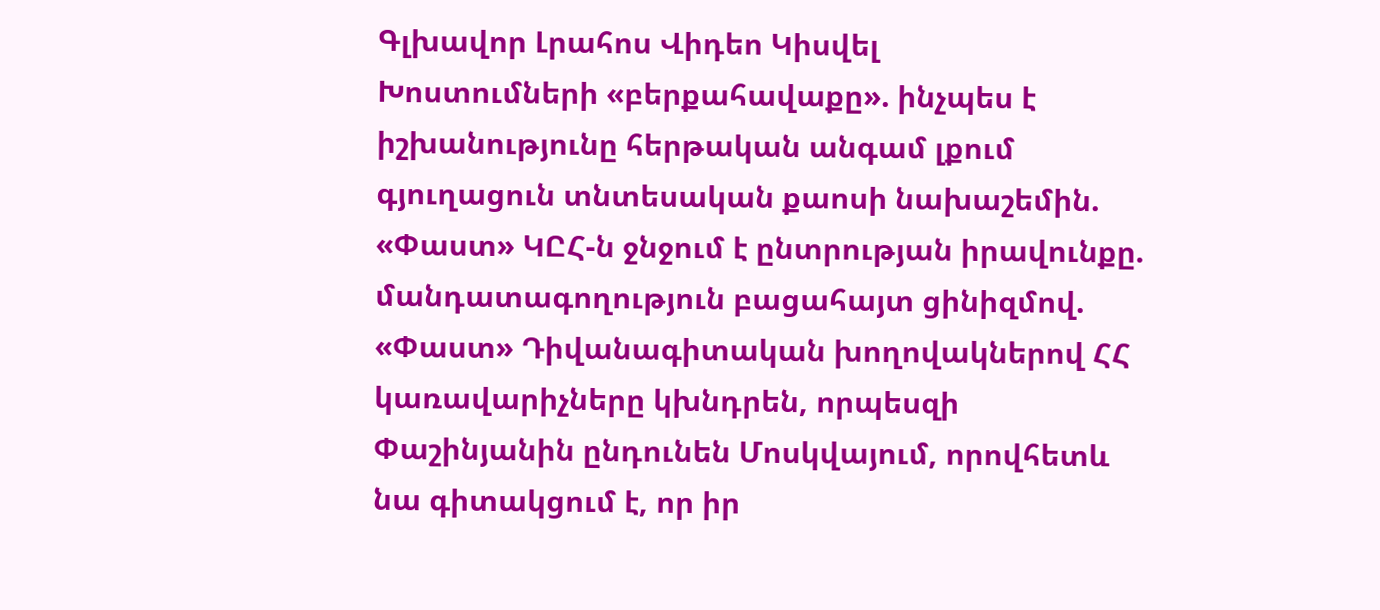Գլխավոր Լրահոս Վիդեո Կիսվել
Խոստումների «բերքահավաքը». ինչպես է իշխանությունը հերթական անգամ լքում գյուղացուն տնտեսական քաոսի նախաշեմին. «Փաստ» ԿԸՀ-ն ջնջում է ընտրության իրավունքը. մանդատագողություն բացահայտ ցինիզմով. «Փաստ» Դիվանագիտական խողովակներով ՀՀ կառավարիչները կխնդրեն, որպեսզի Փաշինյանին ընդունեն Մոսկվայում, որովհետև նա գիտակցում է, որ իր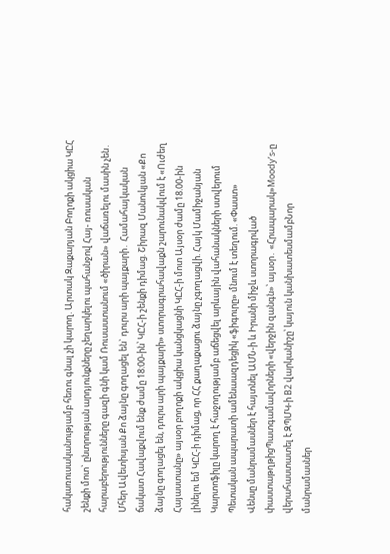հակառուսականությամբ հեռու գնալ չի կարող. Արտակ Զաքարյան Բողոքի ակցիա ԿԸՀ շենքի մոտ` ընտրության արդյունքները չեղարկելու պահանջով Հայ- ռուսական հարաբերությունները գազի գնի կամ Ռուսաստանում «ծիրան» վաճառելու մասին չեն․ Մհեր Ավետիսյան Քո ձայնը գողացել են` դուրս արի պայքարի․ Համահայկական ճակատ Հավաքվում ենք ժամը 18:00-ին՝ ԿԸՀ-ի շենքի դիմաց. Շիրազ Մանուկյան «Քո ձայնը գողացել են, դուրս արի պայքարի» ստորագրահավաքն շարունակվում է «Ուժեղ Հայաստանը» այսօր բողոքի ակցիա կանցկացնի ԿԸՀ-ի մոտ Այսօր ժամը 18.00-ին լինելու եմ ԿԸՀ-ի դիմաց, որ ՀՀ քաղաքացու ձայնը չգողացվի. Հայկ Մամիջանյան Կարտոֆիլը կարող է հաջողությամբ աճեցվել արևային վահանակների ստվերում Պետական ապարատի ամենաազդեցիկ «ֆիգուրը» մնում է տեղում. «Փաստ»
Վենսը մանրամասներ է հայտնել ԱՄՆ-ի և Իրանի միջև ստորագրված փաստաթղթիցՊատգամավորների «վերջին զանգն»՝ այսօր․ «Հրապարակ»Moody’s-ը վերահաստատել է ԶՊՄԿ-ի B2 վարկանիշը՝ կայուն կանխատեսմամբՆոր մանրամասներ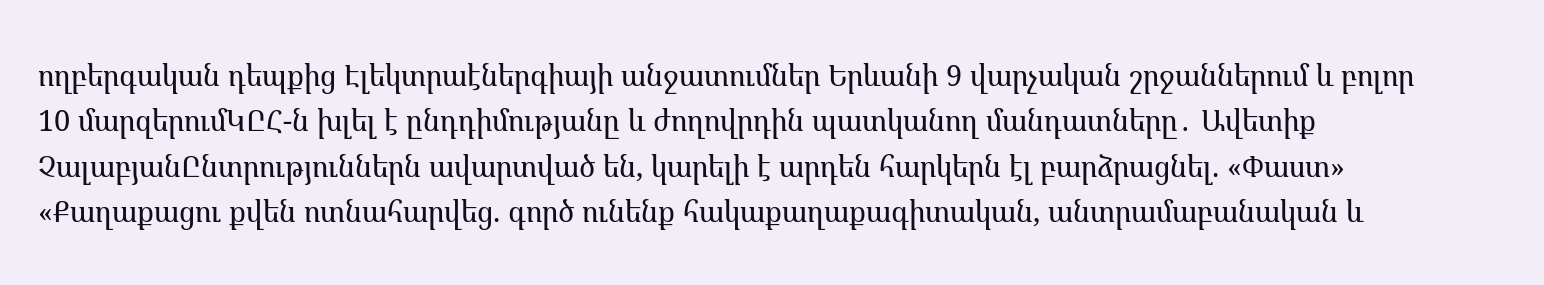ողբերգական դեպքից Էլեկտրաէներգիայի անջատումներ Երևանի 9 վարչական շրջաններում և բոլոր 10 մարզերումԿԸՀ-ն խլել է ընդդիմությանը և ժողովրդին պատկանող մանդատները․ Ավետիք ՉալաբյանԸնտրություններն ավարտված են, կարելի է արդեն հարկերն էլ բարձրացնել. «Փաստ» «Քաղաքացու քվեն ոտնահարվեց. գործ ունենք հակաքաղաքագիտական, անտրամաբանական և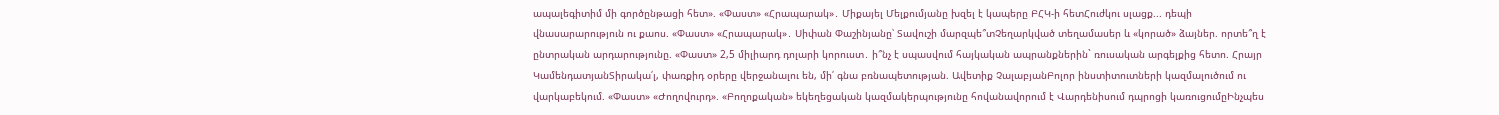ապալեգիտիմ մի գործընթացի հետ». «Փաստ» «Հրապարակ»․ Միքայել Մելքումյանը խզել է կապերը ԲՀԿ-ի հետՀուժկու սլացք... դեպի վնասարարություն ու քաոս. «Փաստ» «Հրապարակ»․ Սիփան Փաշինյանը՝ Տավուշի մարզպե՞տՉեղարկված տեղամասեր և «կորած» ձայներ. որտե՞ղ է ընտրական արդարությունը. «Փաստ» 2,5 միլիարդ դոլարի կորուստ․ ի՞նչ է սպասվում հայկական ապրանքներին` ռուսական արգելքից հետո. Հրայր ԿամենդատյանՏիրակա՛լ, փառքիդ օրերը վերջանալու են, մի՛ գնա բռնապետության. Ավետիք ՉալաբյանԲոլոր ինստիտուտների կազմալուծում ու վարկաբեկում. «Փաստ» «Ժողովուրդ». «Բողոքական» եկեղեցական կազմակերպությունը հովանավորում է Վարդենիսում դպրոցի կառուցումըԻնչպես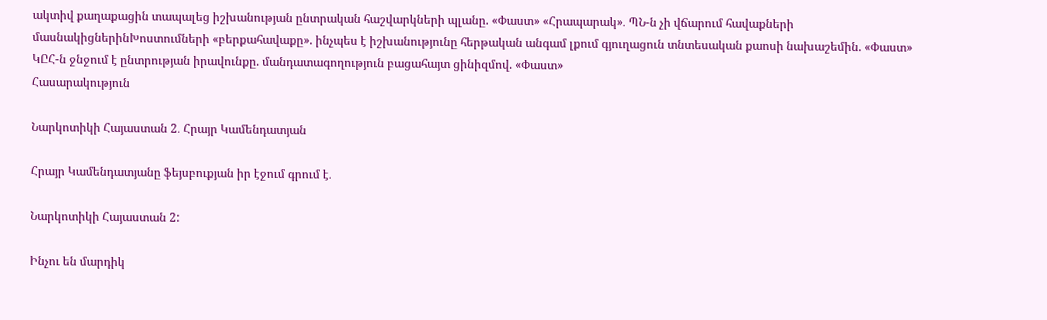ակտիվ քաղաքացին տապալեց իշխանության ընտրական հաշվարկների պլանը. «Փաստ» «Հրապարակ»․ ՊՆ-ն չի վճարում հավաքների մասնակիցներինԽոստումների «բերքահավաքը». ինչպես է իշխանությունը հերթական անգամ լքում գյուղացուն տնտեսական քաոսի նախաշեմին. «Փաստ» ԿԸՀ-ն ջնջում է ընտրության իրավունքը. մանդատագողություն բացահայտ ցինիզմով. «Փաստ»
Հասարակություն

Նարկոտիկի Հայաստան 2․ Հրայր Կամենդատյան

Հրայր Կամենդատյանը ֆեյսբուքյան իր էջում գրում է․

Նարկոտիկի Հայաստան 2:

Ինչու են մարդիկ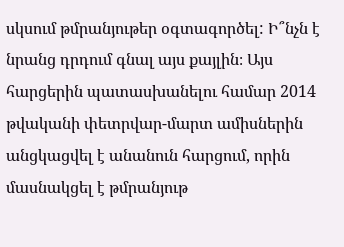սկսում թմրանյութեր օգտագործել: Ի՞նչն է նրանց դրդում գնալ այս քայլին։ Այս հարցերին պատասխանելու համար 2014 թվականի փետրվար-մարտ ամիսներին անցկացվել է անանուն հարցում, որին մասնակցել է թմրանյութ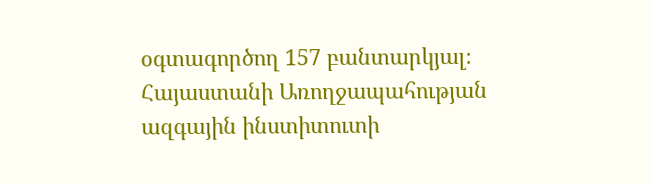օգտագործող 157 բանտարկյալ։
Հայաստանի Առողջապահության ազգային ինստիտուտի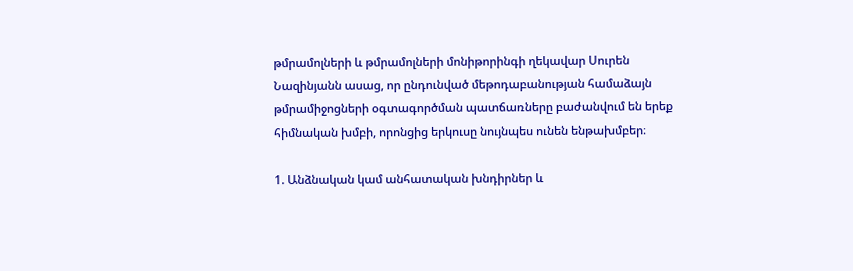թմրամոլների և թմրամոլների մոնիթորինգի ղեկավար Սուրեն Նազինյանն ասաց, որ ընդունված մեթոդաբանության համաձայն թմրամիջոցների օգտագործման պատճառները բաժանվում են երեք հիմնական խմբի, որոնցից երկուսը նույնպես ունեն ենթախմբեր։

1. Անձնական կամ անհատական խնդիրներ և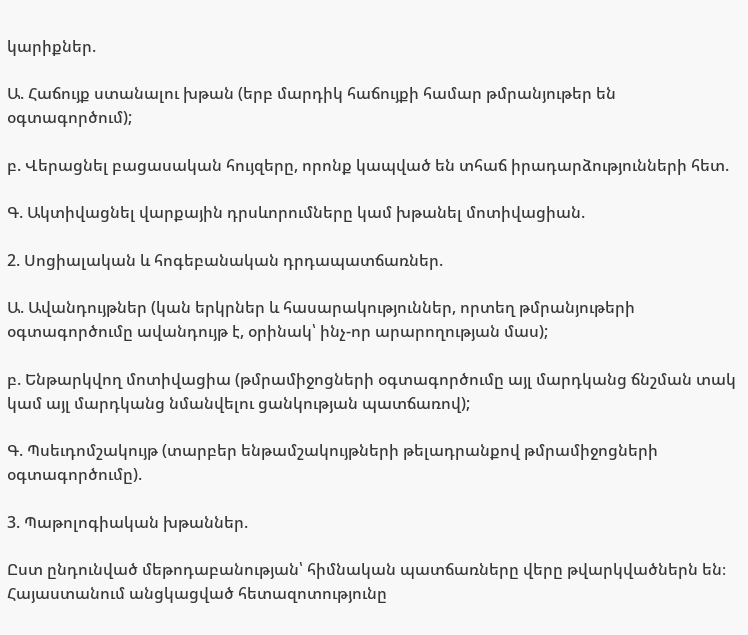կարիքներ.

Ա. Հաճույք ստանալու խթան (երբ մարդիկ հաճույքի համար թմրանյութեր են օգտագործում);

բ. Վերացնել բացասական հույզերը, որոնք կապված են տհաճ իրադարձությունների հետ.

Գ. Ակտիվացնել վարքային դրսևորումները կամ խթանել մոտիվացիան.

2. Սոցիալական և հոգեբանական դրդապատճառներ.

Ա. Ավանդույթներ (կան երկրներ և հասարակություններ, որտեղ թմրանյութերի օգտագործումը ավանդույթ է, օրինակ՝ ինչ-որ արարողության մաս);

բ. Ենթարկվող մոտիվացիա (թմրամիջոցների օգտագործումը այլ մարդկանց ճնշման տակ կամ այլ մարդկանց նմանվելու ցանկության պատճառով);

Գ. Պսեւդոմշակույթ (տարբեր ենթամշակույթների թելադրանքով թմրամիջոցների օգտագործումը).

3. Պաթոլոգիական խթաններ.

Ըստ ընդունված մեթոդաբանության՝ հիմնական պատճառները վերը թվարկվածներն են։ Հայաստանում անցկացված հետազոտությունը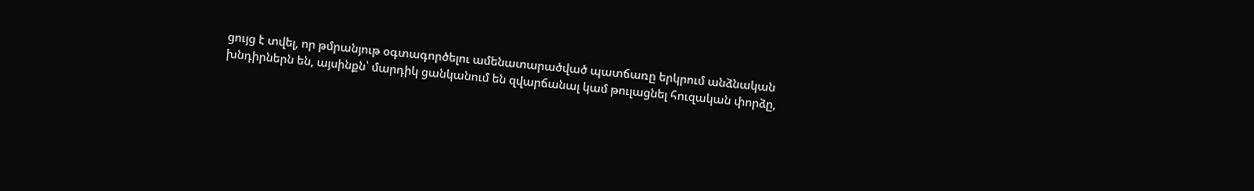ցույց է տվել, որ թմրանյութ օգտագործելու ամենատարածված պատճառը երկրում անձնական խնդիրներն են, այսինքն՝ մարդիկ ցանկանում են զվարճանալ կամ թուլացնել հուզական փորձը,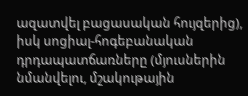ազատվել բացասական հույզերից), իսկ սոցիալ-հոգեբանական դրդապատճառները (մյուսներին նմանվելու, մշակութային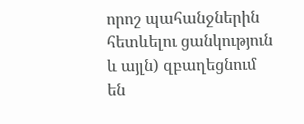որոշ պահանջներին հետևելու ցանկություն և այլն) զբաղեցնում են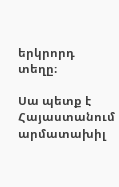երկրորդ տեղը։

Սա պետք է Հայաստանում արմատախիլ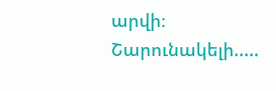արվի։ Շարունակելի.....